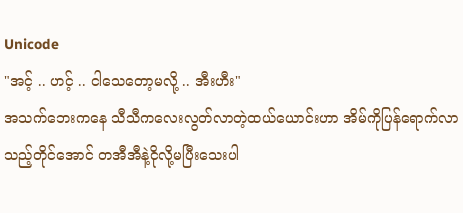Unicode
"အင့် .. ဟင့် .. ငါသေတော့မလို့ .. အီးဟီး"
အသက်ဘေးကနေ သီသီကလေးလွတ်လာတဲ့ထယ်ယောင်းဟာ အိမ်ကိုပြန်ရောက်လာသည့်တိုင်အောင် တအီအီနဲ့ငိုလို့မပြီးသေးပါ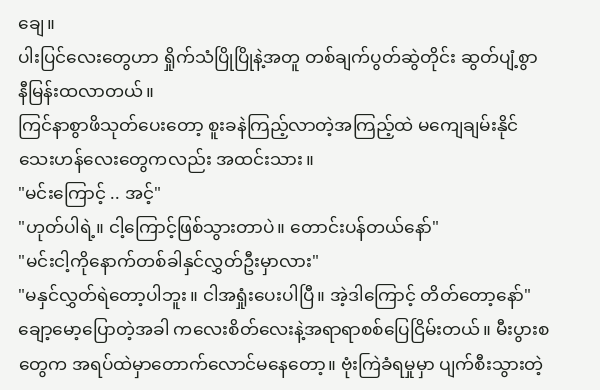ချေ။
ပါးပြင်လေးတွေဟာ ရှိုက်သံပြိုပြိုနဲ့အတူ တစ်ချက်ပွတ်ဆွဲတိုင်း ဆွတ်ပျံ့စွာ နီမြန်းထလာတယ်။
ကြင်နာစွာဖိသုတ်ပေးတော့ စူးခနဲကြည့်လာတဲ့အကြည့်ထဲ မကျေချမ်းနိုင်သေးဟန်လေးတွေကလည်း အထင်းသား။
"မင်းကြောင့် .. အင့်"
"ဟုတ်ပါရဲ့။ ငါ့ကြောင့်ဖြစ်သွားတာပဲ။ တောင်းပန်တယ်နော်"
"မင်းငါ့ကိုနောက်တစ်ခါနှင်လွှတ်ဦးမှာလား"
"မနှင်လွှတ်ရဲတော့ပါဘူး။ ငါအရှုံးပေးပါပြီ။ အဲ့ဒါကြောင့် တိတ်တော့နော်"
ချော့မော့ပြောတဲ့အခါ ကလေးစိတ်လေးနဲ့အရာရာစစ်ပြေငြိမ်းတယ်။ မီးပွားစတွေက အရပ်ထဲမှာတောက်လောင်မနေတော့။ ဗုံးကြဲခံရမှုမှာ ပျက်စီးသွားတဲ့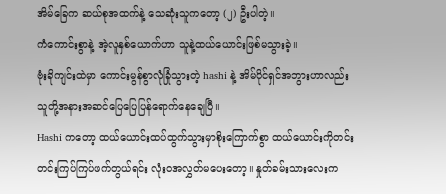အိမ်ခြေက ဆယ်စုအထက်နဲ့ သေဆုံးသူကတော့ (၂) ဦးပါတဲ့။
ကံကောင်းစွာနဲ့ အဲ့လူနှစ်ယောက်ဟာ သူနဲ့ထယ်ယောင်းဖြစ်မသွားခဲ့။
ဗုံးခိုကျင်းထဲမှာ ကောင်းမွန်စွာလုံခြုံသွားတဲ့ hashi နဲ့ အိမ်ပိုင်ရှင်အဘွားဟာလည်း သူတို့အနားအဆင်ပြေပြေပြန်ရောက်နေချေပြီ။
Hashi ကတော့ ထယ်ယောင်းထပ်ထွက်သွားမှာစိုးကြောက်စွာ ထယ်ယောင်းကိုတင်းတင်းကြပ်ကြပ်ဖက်တွယ်ရင်း လုံး၀အလွှတ်မပေးတော့။ နှုတ်ခမ်းသားလေးက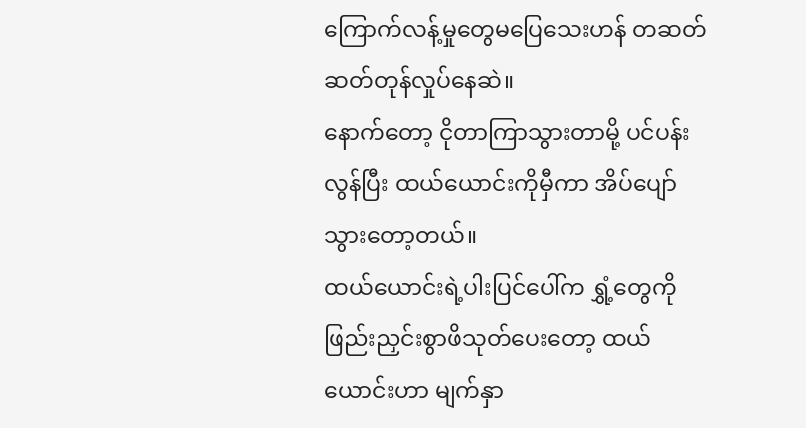ကြောက်လန့်မှုတွေမပြေသေးဟန် တဆတ်ဆတ်တုန်လှုပ်နေဆဲ။
နောက်တော့ ငိုတာကြာသွားတာမို့ ပင်ပန်းလွန်ပြီး ထယ်ယောင်းကိုမှီကာ အိပ်ပျော်သွားတော့တယ်။
ထယ်ယောင်းရဲ့ပါးပြင်ပေါ်က ရွှံ့တွေကို ဖြည်းညှင်းစွာဖိသုတ်ပေးတော့ ထယ်ယောင်းဟာ မျက်နှာ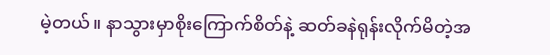မဲ့တယ်။ နာသွားမှာစိုးကြောက်စိတ်နဲ့ ဆတ်ခနဲရုန်းလိုက်မိတဲ့အ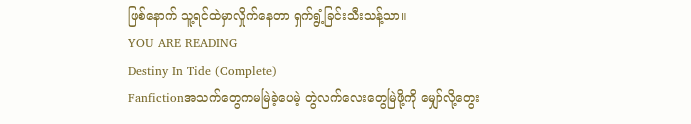ဖြစ်နောက် သူ့ရင်ထဲမှာလှိုက်နေတာ ရှက်ရွံ့ခြင်းသီးသန့်သာ။
YOU ARE READING
Destiny In Tide (Complete)
Fanfictionအသက်တွေကမမြဲခဲ့ပေမဲ့ တွဲလက်လေးတွေမြဲဖို့ကို မျှော်လို့တွေး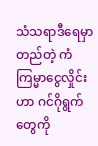သံသရာဒီရေမှာတည်တဲ့ ကံကြမ္မာငွေလှိုင်းဟာ ဂင်ဂိုရွက်တွေကို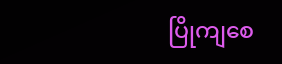ပြိုကျစေ